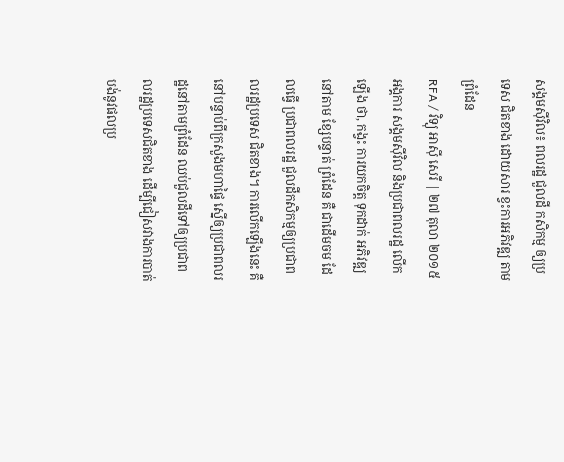សង្គមស៊ីវិល៖ ពលរដ្ឋ ជួលដី កសិកម្ម ឲ្យប្រទេស ជិតខាង ដោយសារ ខ្វះការអភិវឌ្ឍ តាមព្រំដែន
RFA / វិទ្យុ អាស៊ី សេរី | ២៧ តុលា ២០១៥
អង្គការ សង្គមស៊ីវិល និងប្រជាពលរដ្ឋ លើកឡើង ថា, កង្វះ ការយកចិត្ត ទុកដាក់ អភិវឌ្ឍ នៅតាម ខ្សែបន្ទាត់ ព្រំដែន គឺ ជាដើមចម ដែលធ្វើ ប្រជាពលរដ្ឋ ជួលដីកសិកម្មឲ្យប្រជាពលរដ្ឋប្រទេស ជិតខាង។ ការលើកឡើងនេះ គឺនៅបន្ទាប់ពីក្រសួងមហាផ្ទៃ ស្នើឲ្យប្រជាពលរដ្ឋនៅតាមព្រំដែន ឈប់ជួលដីទៅឲ្យប្រជាពលរដ្ឋប្រទេសជិតខាង ដើម្បីជៀសវាងការបាត់បង់នូវផលប្រ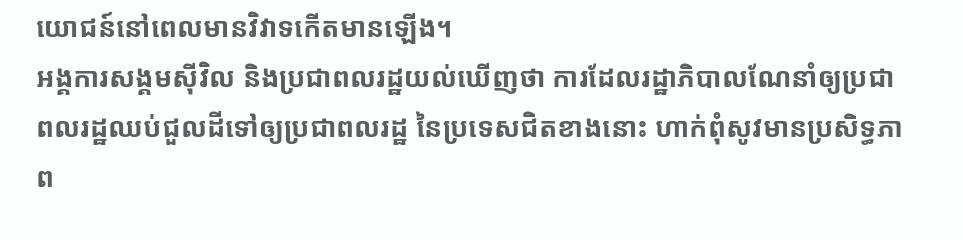យោជន៍នៅពេលមានវិវាទកើតមានឡើង។
អង្គការសង្គមស៊ីវិល និងប្រជាពលរដ្ឋយល់ឃើញថា ការដែលរដ្ឋាភិបាលណែនាំឲ្យប្រជាពលរដ្ឋឈប់ជួលដីទៅឲ្យប្រជាពលរដ្ឋ នៃប្រទេសជិតខាងនោះ ហាក់ពុំសូវមានប្រសិទ្ធភាព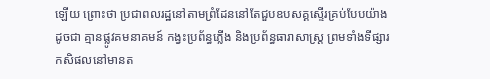ឡើយ ព្រោះថា ប្រជាពលរដ្ឋនៅតាមព្រំដែននៅតែជួបឧបសគ្គស្ទើរគ្រប់បែបយ៉ាង ដូចជា គ្មានផ្លូវគមនាគមន៍ កង្វះប្រព័ន្ធភ្លើង និងប្រព័ន្ធធារាសាស្ត្រ ព្រមទាំងទីផ្សារកសិផលនៅមានត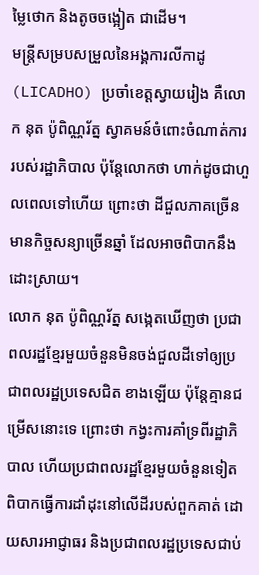ម្លៃថោក និងតូចចង្អៀត ជាដើម។
មន្ត្រីសម្របសម្រួលនៃអង្គការលីកាដូ (LICADHO) ប្រចាំខេត្តស្វាយរៀង គឺលោក នុត ប៉ូពិណ្ណរ័ត្ន ស្វាគមន៍ចំពោះចំណាត់ការរបស់រដ្ឋាភិបាល ប៉ុន្តែលោកថា ហាក់ដូចជាហួលពេលទៅហើយ ព្រោះថា ដីជួលភាគច្រើន មានកិច្ចសន្យាច្រើនឆ្នាំ ដែលអាចពិបាកនឹងដោះស្រាយ។
លោក នុត ប៉ូពិណ្ណរ័ត្ន សង្កេតឃើញថា ប្រជាពលរដ្ឋខ្មែរមួយចំនួនមិនចង់ជួលដីទៅឲ្យប្រជាពលរដ្ឋប្រទេសជិត ខាងឡើយ ប៉ុន្តែគ្មានជម្រើសនោះទេ ព្រោះថា កង្វះការគាំទ្រពីរដ្ឋាភិបាល ហើយប្រជាពលរដ្ឋខ្មែរមួយចំនួនទៀត ពិបាកធ្វើការដាំដុះនៅលើដីរបស់ពួកគាត់ ដោយសារអាជ្ញាធរ និងប្រជាពលរដ្ឋប្រទេសជាប់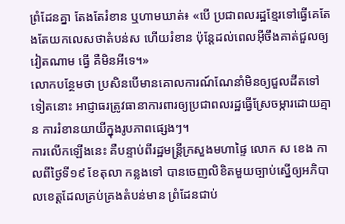ព្រំដែនគ្នា តែងតែរំខាន ឬហាមឃាត់៖ «បើ ប្រជាពលរដ្ឋខ្មែរទៅធ្វើគេតែងតែយកលេសថាតំបន់ស ហើយរំខាន ប៉ុន្តែដល់ពេលអ៊ីចឹងគាត់ជួលឲ្យវៀតណាម ធ្វើ គឺមិនអីទេ។»
លោកបន្ថែមថា ប្រសិនបើមានគោលការណ៍ណែនាំមិនឲ្យជួលដីតទៅទៀតនោះ អាជ្ញាធរត្រូវធានាការពារឲ្យប្រជាពលរដ្ឋធ្វើស្រែចម្ការដោយគ្មាន ការរំខានយាយីក្នុងរូបភាពផ្សេងៗ។
ការលើកឡើងនេះ គឺបន្ទាប់ពីរដ្ឋមន្ត្រីក្រសួងមហាផ្ទៃ លោក ស ខេង កាលពីថ្ងៃទី១៩ ខែតុលា កន្លងទៅ បានចេញលិខិតមួយច្បាប់ស្នើឲ្យអភិបាលខេត្តដែលគ្រប់គ្រងតំបន់មាន ព្រំដែនជាប់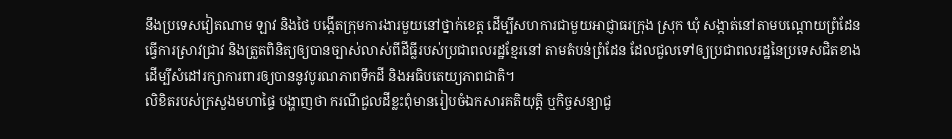នឹងប្រទេសវៀតណាម ឡាវ និងថៃ បង្កើតក្រុមការងារមួយនៅថ្នាក់ខេត្ត ដើម្បីសហការជាមួយអាជ្ញាធរក្រុង ស្រុក ឃុំ សង្កាត់នៅតាមបណ្តោយព្រំដែន ធ្វើការស្រាវជ្រាវ និងត្រួតពិនិត្យឲ្យបានច្បាស់លាស់ពីដីធ្លីរបស់ប្រជាពលរដ្ឋខ្មែរនៅ តាមតំបន់ព្រំដែន ដែលជួលទៅឲ្យប្រជាពលរដ្ឋនៃប្រទេសជិតខាង ដើម្បីសំដៅរក្សាការពារឲ្យបាននូវបូរណភាពទឹកដី និងអធិបតេយ្យភាពជាតិ។
លិខិតរបស់ក្រសួងមហាផ្ទៃ បង្ហាញថា ករណីជួលដីខ្លះពុំមានរៀបចំឯកសារគតិយុត្តិ ឬកិច្ចសន្យាជួ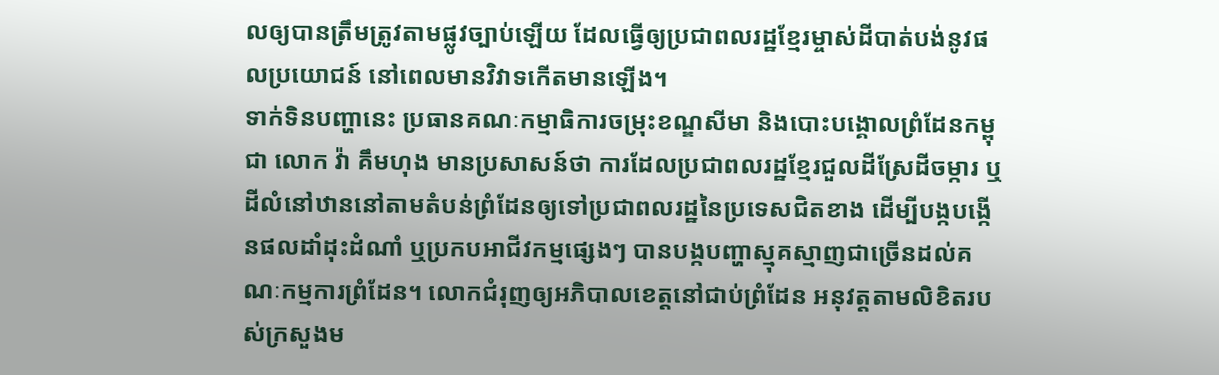លឲ្យបានត្រឹមត្រូវតាមផ្លូវច្បាប់ឡើយ ដែលធ្វើឲ្យប្រជាពលរដ្ឋខ្មែរម្ចាស់ដីបាត់បង់នូវផលប្រយោជន៍ នៅពេលមានវិវាទកើតមានឡើង។
ទាក់ទិនបញ្ហានេះ ប្រធានគណៈកម្មាធិការចម្រុះខណ្ឌសីមា និងបោះបង្គោលព្រំដែនកម្ពុជា លោក វ៉ា គឹមហុង មានប្រសាសន៍ថា ការដែលប្រជាពលរដ្ឋខ្មែរជួលដីស្រែដីចម្ការ ឬដីលំនៅឋាននៅតាមតំបន់ព្រំដែនឲ្យទៅប្រជាពលរដ្ឋនៃប្រទេសជិតខាង ដើម្បីបង្កបង្កើនផលដាំដុះដំណាំ ឬប្រកបអាជីវកម្មផ្សេងៗ បានបង្កបញ្ហាស្មុគស្មាញជាច្រើនដល់គណៈកម្មការព្រំដែន។ លោកជំរុញឲ្យអភិបាលខេត្តនៅជាប់ព្រំដែន អនុវត្តតាមលិខិតរបស់ក្រសួងម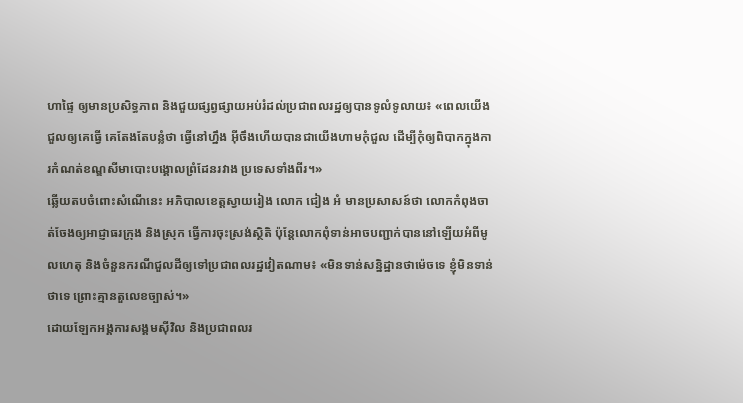ហាផ្ទៃ ឲ្យមានប្រសិទ្ធភាព និងជួយផ្សព្វផ្សាយអប់រំដល់ប្រជាពលរដ្ឋឲ្យបានទូលំទូលាយ៖ «ពេលយើង ជួលឲ្យគេធ្វើ គេតែងតែបន្លំថា ធ្វើនៅហ្នឹង អ៊ីចឹងហើយបានជាយើងហាមកុំជួល ដើម្បីកុំឲ្យពិបាកក្នុងការកំណត់ខណ្ឌសីមាបោះបង្គោលព្រំដែនរវាង ប្រទេសទាំងពីរ។»
ឆ្លើយតបចំពោះសំណើនេះ អភិបាលខេត្តស្វាយរៀង លោក ជៀង អំ មានប្រសាសន៍ថា លោកកំពុងចាត់ចែងឲ្យអាជ្ញាធរក្រុង និងស្រុក ធ្វើការចុះស្រង់ស្ថិតិ ប៉ុន្តែលោកពុំទាន់អាចបញ្ជាក់បាននៅឡើយអំពីមូលហេតុ និងចំនួនករណីជួលដីឲ្យទៅប្រជាពលរដ្ឋវៀតណាម៖ «មិនទាន់សន្និដ្ឋានថាម៉េចទេ ខ្ញុំមិនទាន់ថាទេ ព្រោះគ្មានតួលេខច្បាស់។»
ដោយឡែកអង្គការសង្គមស៊ីវិល និងប្រជាពលរ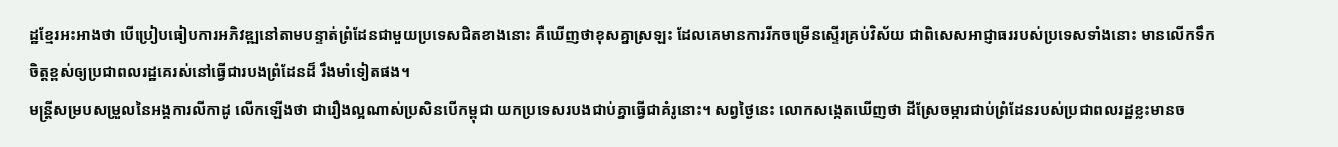ដ្ឋខ្មែរអះអាងថា បើប្រៀបធៀបការអភិវឌ្ឍនៅតាមបន្ទាត់ព្រំដែនជាមួយប្រទេសជិតខាងនោះ គឺឃើញថាខុសគ្នាស្រឡះ ដែលគេមានការរីកចម្រើនស្ទើរគ្រប់វិស័យ ជាពិសេសអាជ្ញាធររបស់ប្រទេសទាំងនោះ មានលើកទឹកចិត្តខ្ពស់ឲ្យប្រជាពលរដ្ឋគេរស់នៅធ្វើជារបងព្រំដែនដ៏ រឹងមាំទៀតផង។
មន្ត្រីសម្របសម្រួលនៃអង្គការលីកាដូ លើកឡើងថា ជារឿងល្អណាស់ប្រសិនបើកម្ពុជា យកប្រទេសរបងជាប់គ្នាធ្វើជាគំរូនោះ។ សព្វថ្ងៃនេះ លោកសង្កេតឃើញថា ដីស្រែចម្ការជាប់ព្រំដែនរបស់ប្រជាពលរដ្ឋខ្លះមានច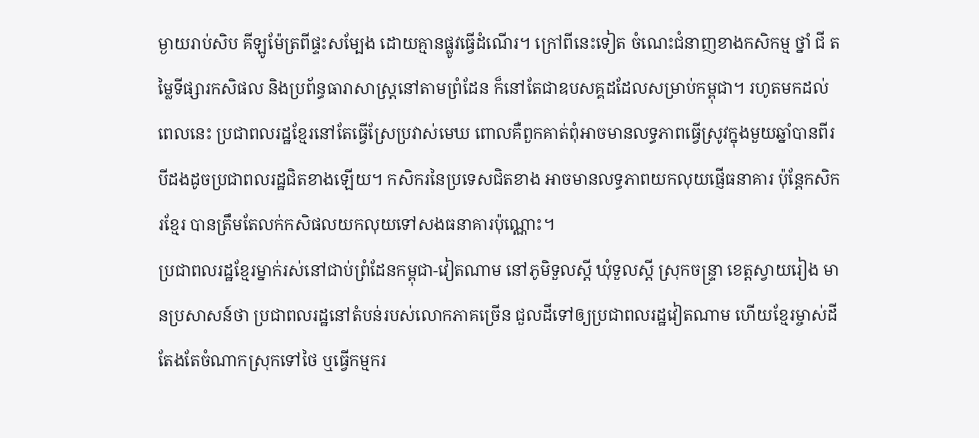ម្ងាយរាប់សិប គីឡូម៉ែត្រពីផ្ទះសម្បែង ដោយគ្មានផ្លូវធ្វើដំណើរ។ ក្រៅពីនេះទៀត ចំណេះជំនាញខាងកសិកម្ម ថ្នាំ ជី តម្លៃទីផ្សារកសិផល និងប្រព័ន្ធធារាសាស្ត្រនៅតាមព្រំដែន ក៏នៅតែជាឧបសគ្គដដែលសម្រាប់កម្ពុជា។ រហូតមកដល់ពេលនេះ ប្រជាពលរដ្ឋខ្មែរនៅតែធ្វើស្រែប្រវាស់មេឃ ពោលគឺពួកគាត់ពុំអាចមានលទ្ធភាពធ្វើស្រូវក្នុងមួយឆ្នាំបានពីរ បីដងដូចប្រជាពលរដ្ឋជិតខាងឡើយ។ កសិករនៃប្រទេសជិតខាង អាចមានលទ្ធភាពយកលុយផ្ញើធនាគារ ប៉ុន្តែកសិករខ្មែរ បានត្រឹមតែលក់កសិផលយកលុយទៅសងធនាគារប៉ុណ្ណោះ។
ប្រជាពលរដ្ឋខ្មែរម្នាក់រស់នៅជាប់ព្រំដែនកម្ពុជា-វៀតណាម នៅភូមិទួលស្ដី ឃុំទួលស្ដី ស្រុកចន្ទ្រា ខេត្តស្វាយរៀង មានប្រសាសន៍ថា ប្រជាពលរដ្ឋនៅតំបន់របស់លោកភាគច្រើន ជួលដីទៅឲ្យប្រជាពលរដ្ឋវៀតណាម ហើយខ្មែរម្ចាស់ដីតែងតែចំណាកស្រុកទៅថៃ ឬធ្វើកម្មករ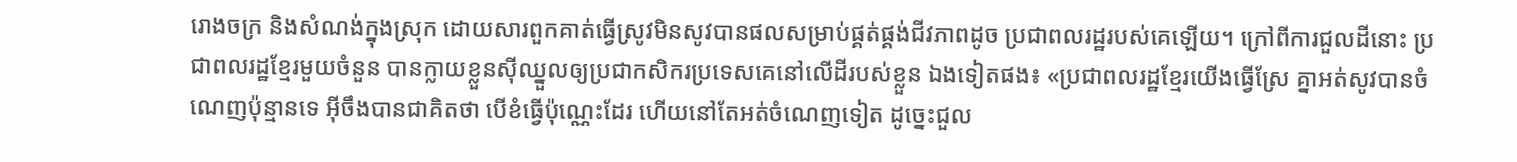រោងចក្រ និងសំណង់ក្នុងស្រុក ដោយសារពួកគាត់ធ្វើស្រូវមិនសូវបានផលសម្រាប់ផ្គត់ផ្គង់ជីវភាពដូច ប្រជាពលរដ្ឋរបស់គេឡើយ។ ក្រៅពីការជួលដីនោះ ប្រជាពលរដ្ឋខ្មែរមួយចំនួន បានក្លាយខ្លួនស៊ីឈ្នួលឲ្យប្រជាកសិករប្រទេសគេនៅលើដីរបស់ខ្លួន ឯងទៀតផង៖ «ប្រជាពលរដ្ឋខ្មែរយើងធ្វើស្រែ គ្នាអត់សូវបានចំណេញប៉ុន្មានទេ អ៊ីចឹងបានជាគិតថា បើខំធ្វើប៉ុណ្ណេះដែរ ហើយនៅតែអត់ចំណេញទៀត ដូច្នេះជួល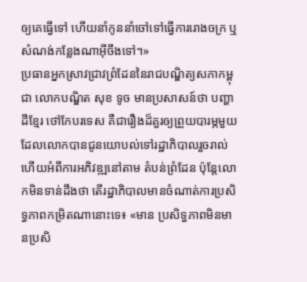ឲ្យគេធ្វើទៅ ហើយនាំកូននាំចៅទៅធ្វើការរោងចក្រ ឬសំណង់កន្លែងណាអ៊ីចឹងទៅ។»
ប្រធានអ្នកស្រាវជ្រាវព្រំដែននៃរាជបណ្ឌិត្យសភាកម្ពុជា លោកបណ្ឌិត សុខ ទូច មានប្រសាសន៍ថា បញ្ហាដីខ្មែរ ថៅកែបរទេស គឺជារឿងដ៏គួរឲ្យព្រួយបារម្ភមួយ ដែលលោកបានជូនយោបល់ទៅរដ្ឋាភិបាលរួចរាល់ហើយអំពីការអភិវឌ្ឍនៅតាម តំបន់ព្រំដែន ប៉ុន្តែលោកមិនទាន់ដឹងថា តើរដ្ឋាភិបាលមានចំណាត់ការប្រសិទ្ធភាពកម្រិតណានោះទេ៖ «មាន ប្រសិទ្ធភាពមិនមានប្រសិ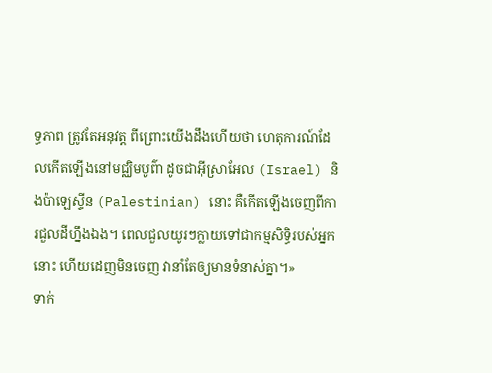ទ្ធភាព ត្រូវតែអនុវត្ត ពីព្រោះយើងដឹងហើយថា ហេតុការណ៍ដែលកើតឡើងនៅមជ្ឈិមបូព៌ា ដូចជាអ៊ីស្រាអែល (Israel) និងប៉ាឡេស្ទីន (Palestinian) នោះ គឺកើតឡើងចេញពីការជួលដីហ្នឹងឯង។ ពេលជួលយូរៗក្លាយទៅជាកម្មសិទ្ធិរបស់អ្នកនោះ ហើយដេញមិនចេញ វានាំតែឲ្យមានទំនាស់គ្នា។»
ទាក់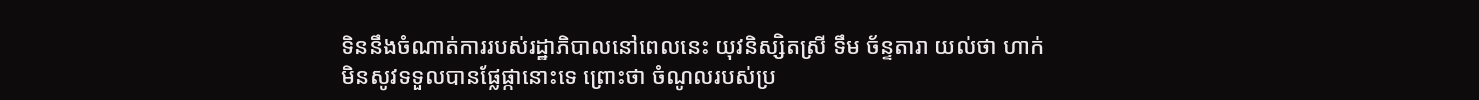ទិននឹងចំណាត់ការរបស់រដ្ឋាភិបាលនៅពេលនេះ យុវនិស្សិតស្រី ទឹម ច័ន្ទតារា យល់ថា ហាក់មិនសូវទទួលបានផ្លែផ្កានោះទេ ព្រោះថា ចំណូលរបស់ប្រ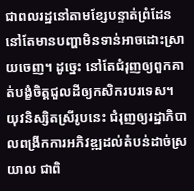ជាពលរដ្ឋនៅតាមខ្សែបន្ទាត់ព្រំដែន នៅតែមានបញ្ហាមិនទាន់អាចដោះស្រាយចេញ។ ដូច្នេះ នៅតែជំរុញឲ្យពួកគាត់បង្ខំចិត្តជួលដីឲ្យកសិករបរទេស។ យុវនិស្សិតស្រីរូបនេះ ជំរុញឲ្យរដ្ឋាភិបាលពង្រីកការអភិវឌ្ឍដល់តំបន់ដាច់ស្រយាល ជាពិ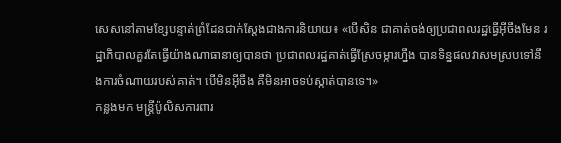សេសនៅតាមខ្សែបន្ទាត់ព្រំដែនជាក់ស្តែងជាងការនិយាយ៖ «បើសិន ជាគាត់ចង់ឲ្យប្រជាពលរដ្ឋធ្វើអ៊ីចឹងមែន រដ្ឋាភិបាលគួរតែធ្វើយ៉ាងណាធានាឲ្យបានថា ប្រជាពលរដ្ឋគាត់ធ្វើស្រែចម្ការហ្នឹង បានទិន្នផលវាសមស្របទៅនឹងការចំណាយរបស់គាត់។ បើមិនអ៊ីចឹង គឺមិនអាចទប់ស្កាត់បានទេ។»
កន្លងមក មន្ត្រីប៉ូលិសការពារ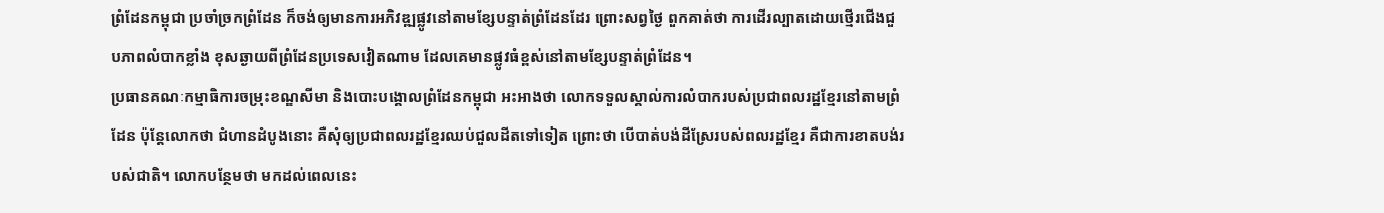ព្រំដែនកម្ពុជា ប្រចាំច្រកព្រំដែន ក៏ចង់ឲ្យមានការអភិវឌ្ឍផ្លូវនៅតាមខ្សែបន្ទាត់ព្រំដែនដែរ ព្រោះសព្វថ្ងៃ ពួកគាត់ថា ការដើរល្បាតដោយថ្មើរជើងជួបភាពលំបាកខ្លាំង ខុសឆ្ងាយពីព្រំដែនប្រទេសវៀតណាម ដែលគេមានផ្លូវធំខ្ពស់នៅតាមខ្សែបន្ទាត់ព្រំដែន។
ប្រធានគណៈកម្មាធិការចម្រុះខណ្ឌសីមា និងបោះបង្គោលព្រំដែនកម្ពុជា អះអាងថា លោកទទួលស្គាល់ការលំបាករបស់ប្រជាពលរដ្ឋខ្មែរនៅតាមព្រំដែន ប៉ុន្តែលោកថា ជំហានដំបូងនោះ គឺសុំឲ្យប្រជាពលរដ្ឋខ្មែរឈប់ជួលដីតទៅទៀត ព្រោះថា បើបាត់បង់ដីស្រែរបស់ពលរដ្ឋខ្មែរ គឺជាការខាតបង់របស់ជាតិ។ លោកបន្ថែមថា មកដល់ពេលនេះ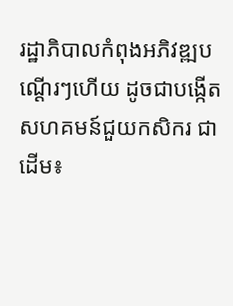រដ្ឋាភិបាលកំពុងអភិវឌ្ឍបណ្ដើរៗហើយ ដូចជាបង្កើតសហគមន៍ជួយកសិករ ជាដើម៖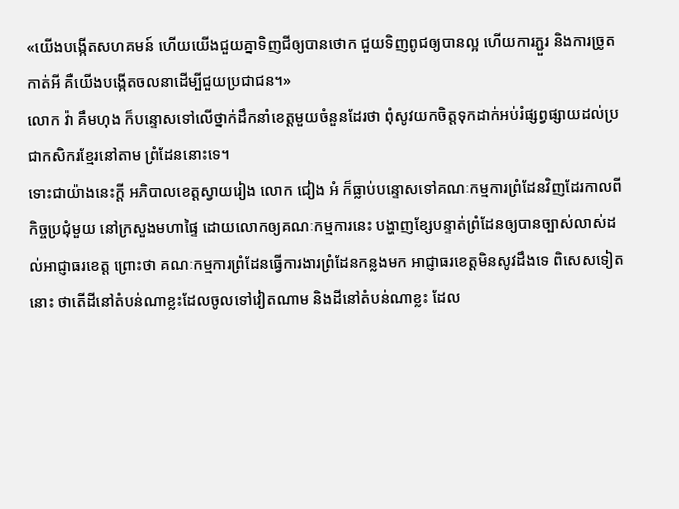«យើងបង្កើតសហគមន៍ ហើយយើងជួយគ្នាទិញជីឲ្យបានថោក ជួយទិញពូជឲ្យបានល្អ ហើយការភ្ជួរ និងការច្រូតកាត់អី គឺយើងបង្កើតចលនាដើម្បីជួយប្រជាជន។»
លោក វ៉ា គឹមហុង ក៏បន្ទោសទៅលើថ្នាក់ដឹកនាំខេត្តមួយចំនួនដែរថា ពុំសូវយកចិត្តទុកដាក់អប់រំផ្សព្វផ្សាយដល់ប្រជាកសិករខ្មែរនៅតាម ព្រំដែននោះទេ។
ទោះជាយ៉ាងនេះក្ដី អភិបាលខេត្តស្វាយរៀង លោក ជៀង អំ ក៏ធ្លាប់បន្ទោសទៅគណៈកម្មការព្រំដែនវិញដែរកាលពីកិច្ចប្រជុំមួយ នៅក្រសួងមហាផ្ទៃ ដោយលោកឲ្យគណៈកម្មការនេះ បង្ហាញខ្សែបន្ទាត់ព្រំដែនឲ្យបានច្បាស់លាស់ដល់អាជ្ញាធរខេត្ត ព្រោះថា គណៈកម្មការព្រំដែនធ្វើការងារព្រំដែនកន្លងមក អាជ្ញាធរខេត្តមិនសូវដឹងទេ ពិសេសទៀតនោះ ថាតើដីនៅតំបន់ណាខ្លះដែលចូលទៅវៀតណាម និងដីនៅតំបន់ណាខ្លះ ដែល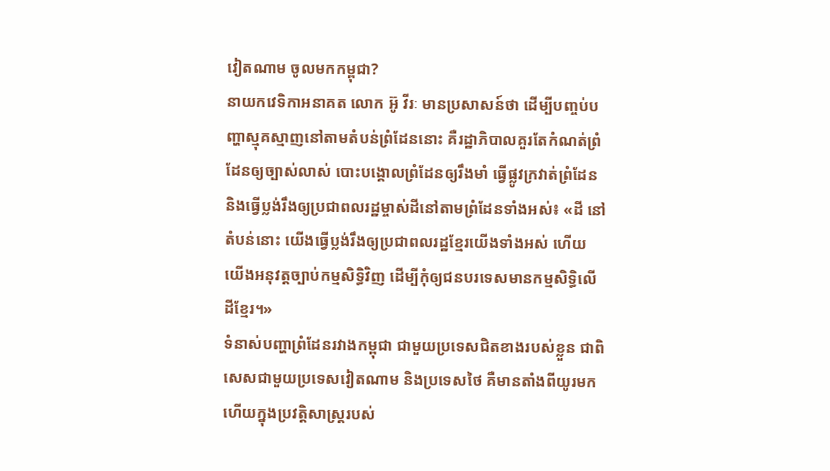វៀតណាម ចូលមកកម្ពុជា?
នាយកវេទិកាអនាគត លោក អ៊ូ វីរៈ មានប្រសាសន៍ថា ដើម្បីបញ្ចប់បញ្ហាស្មុគស្មាញនៅតាមតំបន់ព្រំដែននោះ គឺរដ្ឋាភិបាលគួរតែកំណត់ព្រំដែនឲ្យច្បាស់លាស់ បោះបង្គោលព្រំដែនឲ្យរឹងមាំ ធ្វើផ្លូវក្រវាត់ព្រំដែន និងធ្វើប្លង់រឹងឲ្យប្រជាពលរដ្ឋម្ចាស់ដីនៅតាមព្រំដែនទាំងអស់៖ «ដី នៅតំបន់នោះ យើងធ្វើប្លង់រឹងឲ្យប្រជាពលរដ្ឋខ្មែរយើងទាំងអស់ ហើយយើងអនុវត្តច្បាប់កម្មសិទ្ធិវិញ ដើម្បីកុំឲ្យជនបរទេសមានកម្មសិទ្ធិលើដីខ្មែរ។»
ទំនាស់បញ្ហាព្រំដែនរវាងកម្ពុជា ជាមួយប្រទេសជិតខាងរបស់ខ្លួន ជាពិសេសជាមួយប្រទេសវៀតណាម និងប្រទេសថៃ គឺមានតាំងពីយូរមកហើយក្នុងប្រវត្តិសាស្ត្ររបស់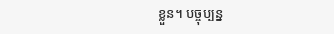ខ្លួន។ បច្ចុប្បន្ន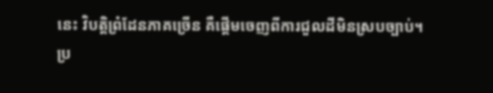នេះ វិបត្តិព្រំដែនភាគច្រើន គឺផ្ដើមចេញពីការជួលដីមិនស្របច្បាប់។
ប្រ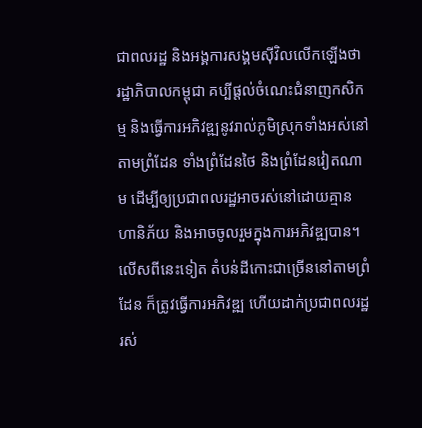ជាពលរដ្ឋ និងអង្គការសង្គមស៊ីវិលលើកឡើងថា រដ្ឋាភិបាលកម្ពុជា គប្បីផ្តល់ចំណេះជំនាញកសិកម្ម និងធ្វើការអភិវឌ្ឍនូវរាល់ភូមិស្រុកទាំងអស់នៅតាមព្រំដែន ទាំងព្រំដែនថៃ និងព្រំដែនវៀតណាម ដើម្បីឲ្យប្រជាពលរដ្ឋអាចរស់នៅដោយគ្មានហានិភ័យ និងអាចចូលរួមក្នុងការអភិវឌ្ឍបាន។ លើសពីនេះទៀត តំបន់ដីកោះជាច្រើននៅតាមព្រំដែន ក៏ត្រូវធ្វើការអភិវឌ្ឍ ហើយដាក់ប្រជាពលរដ្ឋរស់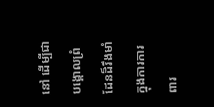នៅ ដើម្បីជាបង្គោលព្រំដែនដ៏រឹងមាំក្នុងការការពារ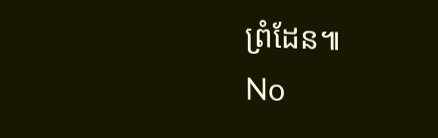ព្រំដែន៕
No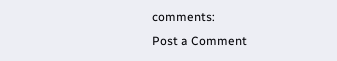comments:
Post a Comment